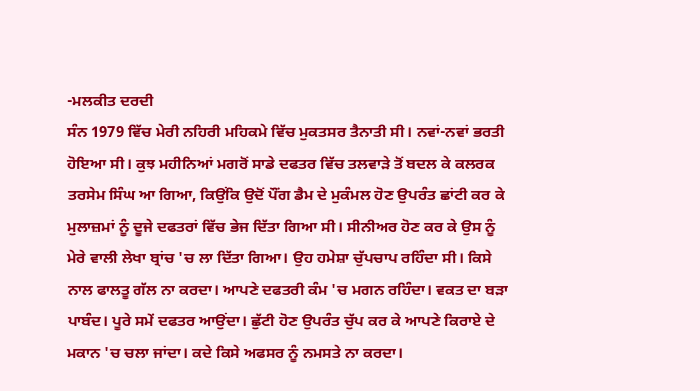-ਮਲਕੀਤ ਦਰਦੀ
ਸੰਨ 1979 ਵਿੱਚ ਮੇਰੀ ਨਹਿਰੀ ਮਹਿਕਮੇ ਵਿੱਚ ਮੁਕਤਸਰ ਤੈਨਾਤੀ ਸੀ। ਨਵਾਂ-ਨਵਾਂ ਭਰਤੀ ਹੋਇਆ ਸੀ। ਕੁਝ ਮਹੀਨਿਆਂ ਮਗਰੋਂ ਸਾਡੇ ਦਫਤਰ ਵਿੱਚ ਤਲਵਾੜੇ ਤੋਂ ਬਦਲ ਕੇ ਕਲਰਕ ਤਰਸੇਮ ਸਿੰਘ ਆ ਗਿਆ, ਕਿਉਂਕਿ ਉਦੋਂ ਪੌਂਗ ਡੈਮ ਦੇ ਮੁਕੰਮਲ ਹੋਣ ਉਪਰੰਤ ਛਾਂਟੀ ਕਰ ਕੇ ਮੁਲਾਜ਼ਮਾਂ ਨੂੰ ਦੂਜੇ ਦਫਤਰਾਂ ਵਿੱਚ ਭੇਜ ਦਿੱਤਾ ਗਿਆ ਸੀ। ਸੀਨੀਅਰ ਹੋਣ ਕਰ ਕੇ ਉਸ ਨੂੰ ਮੇਰੇ ਵਾਲੀ ਲੇਖਾ ਬ੍ਰਾਂਚ 'ਚ ਲਾ ਦਿੱਤਾ ਗਿਆ। ਉਹ ਹਮੇਸ਼ਾ ਚੁੱਪਚਾਪ ਰਹਿੰਦਾ ਸੀ। ਕਿਸੇ ਨਾਲ ਫਾਲਤੂ ਗੱਲ ਨਾ ਕਰਦਾ। ਆਪਣੇ ਦਫਤਰੀ ਕੰਮ 'ਚ ਮਗਨ ਰਹਿੰਦਾ। ਵਕਤ ਦਾ ਬੜਾ ਪਾਬੰਦ। ਪੂਰੇ ਸਮੇਂ ਦਫਤਰ ਆਉਂਦਾ। ਛੁੱਟੀ ਹੋਣ ਉਪਰੰਤ ਚੁੱਪ ਕਰ ਕੇ ਆਪਣੇ ਕਿਰਾਏ ਦੇ ਮਕਾਨ 'ਚ ਚਲਾ ਜਾਂਦਾ। ਕਦੇ ਕਿਸੇ ਅਫਸਰ ਨੂੰ ਨਮਸਤੇ ਨਾ ਕਰਦਾ।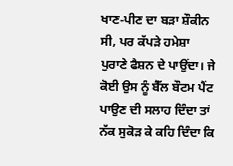ਖਾਣ-ਪੀਣ ਦਾ ਬੜਾ ਸ਼ੌਕੀਨ ਸੀ, ਪਰ ਕੱਪੜੇ ਹਮੇਸ਼ਾ ਪੁਰਾਣੇ ਫੈਸ਼ਨ ਦੇ ਪਾਉਂਦਾ। ਜੇ ਕੋਈ ਉਸ ਨੂੰ ਬੈੱਲ ਬੌਟਮ ਪੈਂਟ ਪਾਉਣ ਦੀ ਸਲਾਹ ਦਿੰਦਾ ਤਾਂ ਨੱਕ ਸੁਕੋੜ ਕੇ ਕਹਿ ਦਿੰਦਾ ਕਿ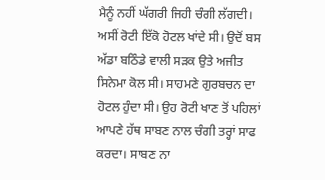ਮੈਨੂੰ ਨਹੀਂ ਘੱਗਰੀ ਜਿਹੀ ਚੰਗੀ ਲੱਗਦੀ। ਅਸੀਂ ਰੋਟੀ ਇੱਕੋ ਹੋਟਲ ਖਾਂਦੇ ਸੀ। ਉਦੋਂ ਬਸ ਅੱਡਾ ਬਠਿੰਡੇ ਵਾਲੀ ਸੜਕ ਉਤੇ ਅਜੀਤ ਸਿਨੇਮਾ ਕੋਲ ਸੀ। ਸਾਹਮਣੇ ਗੁਰਬਚਨ ਦਾ ਹੋਟਲ ਹੁੰਦਾ ਸੀ। ਉਹ ਰੋਟੀ ਖਾਣ ਤੋਂ ਪਹਿਲਾਂ ਆਪਣੇ ਹੱਥ ਸਾਬਣ ਨਾਲ ਚੰਗੀ ਤਰ੍ਹਾਂ ਸਾਫ ਕਰਦਾ। ਸਾਬਣ ਨਾ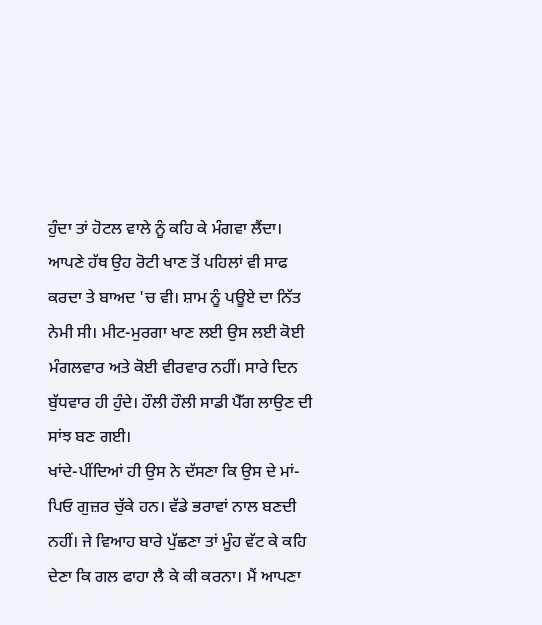ਹੁੰਦਾ ਤਾਂ ਹੋਟਲ ਵਾਲੇ ਨੂੰ ਕਹਿ ਕੇ ਮੰਗਵਾ ਲੈਂਦਾ। ਆਪਣੇ ਹੱਥ ਉਹ ਰੋਟੀ ਖਾਣ ਤੋਂ ਪਹਿਲਾਂ ਵੀ ਸਾਫ ਕਰਦਾ ਤੇ ਬਾਅਦ 'ਚ ਵੀ। ਸ਼ਾਮ ਨੂੰ ਪਊਏ ਦਾ ਨਿੱਤ ਨੇਮੀ ਸੀ। ਮੀਟ-ਮੁਰਗਾ ਖਾਣ ਲਈ ਉਸ ਲਈ ਕੋਈ ਮੰਗਲਵਾਰ ਅਤੇ ਕੋਈ ਵੀਰਵਾਰ ਨਹੀਂ। ਸਾਰੇ ਦਿਨ ਬੁੱਧਵਾਰ ਹੀ ਹੁੰਦੇ। ਹੌਲੀ ਹੌਲੀ ਸਾਡੀ ਪੈੱਗ ਲਾਉਣ ਦੀ ਸਾਂਝ ਬਣ ਗਈ।
ਖਾਂਦੇ-ਪੀਂਦਿਆਂ ਹੀ ਉਸ ਨੇ ਦੱਸਣਾ ਕਿ ਉਸ ਦੇ ਮਾਂ-ਪਿਓ ਗੁਜ਼ਰ ਚੁੱਕੇ ਹਨ। ਵੱਡੇ ਭਰਾਵਾਂ ਨਾਲ ਬਣਦੀ ਨਹੀਂ। ਜੇ ਵਿਆਹ ਬਾਰੇ ਪੁੱਛਣਾ ਤਾਂ ਮੂੰਹ ਵੱਟ ਕੇ ਕਹਿ ਦੇਣਾ ਕਿ ਗਲ ਫਾਹਾ ਲੈ ਕੇ ਕੀ ਕਰਨਾ। ਮੈਂ ਆਪਣਾ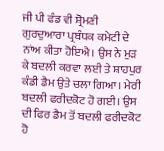ਜੀ ਪੀ ਫੰਡ ਵੀ ਸ਼੍ਰੋਮਣੀ ਗੁਰਦੁਆਰਾ ਪ੍ਰਬੰਧਕ ਕਮੇਟੀ ਦੇ ਨਾਂਅ ਕੀਤਾ ਹੋਇਐ। ਉਸ ਨੇ ਮੁੜ ਕੇ ਬਦਲੀ ਕਰਵਾ ਲਈ ਤੇ ਸ਼ਾਹਪੁਰ ਕੰਡੀ ਡੈਮ ਉਤੇ ਚਲਾ ਗਿਆ। ਮੇਰੀ ਬਦਲੀ ਫਰੀਦਕੋਟ ਹੋ ਗਈ। ਉਸ ਦੀ ਫਿਰ ਡੈਮ ਤੋਂ ਬਦਲੀ ਫਰੀਦਕੋਟ ਹੋ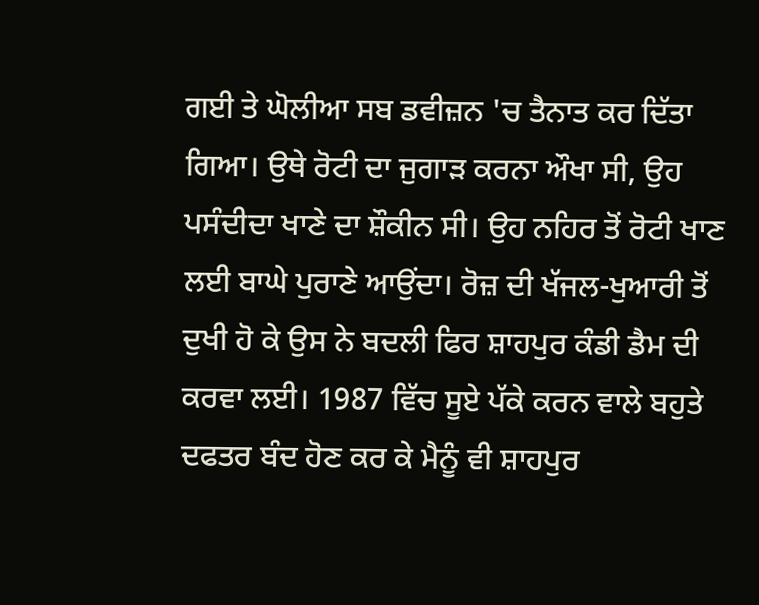ਗਈ ਤੇ ਘੋਲੀਆ ਸਬ ਡਵੀਜ਼ਨ 'ਚ ਤੈਨਾਤ ਕਰ ਦਿੱਤਾ ਗਿਆ। ਉਥੇ ਰੋਟੀ ਦਾ ਜੁਗਾੜ ਕਰਨਾ ਔਖਾ ਸੀ, ਉਹ ਪਸੰਦੀਦਾ ਖਾਣੇ ਦਾ ਸ਼ੌਕੀਨ ਸੀ। ਉਹ ਨਹਿਰ ਤੋਂ ਰੋਟੀ ਖਾਣ ਲਈ ਬਾਘੇ ਪੁਰਾਣੇ ਆਉਂਦਾ। ਰੋਜ਼ ਦੀ ਖੱਜਲ-ਖੁਆਰੀ ਤੋਂ ਦੁਖੀ ਹੋ ਕੇ ਉਸ ਨੇ ਬਦਲੀ ਫਿਰ ਸ਼ਾਹਪੁਰ ਕੰਡੀ ਡੈਮ ਦੀ ਕਰਵਾ ਲਈ। 1987 ਵਿੱਚ ਸੂਏ ਪੱਕੇ ਕਰਨ ਵਾਲੇ ਬਹੁਤੇ ਦਫਤਰ ਬੰਦ ਹੋਣ ਕਰ ਕੇ ਮੈਨੂੰ ਵੀ ਸ਼ਾਹਪੁਰ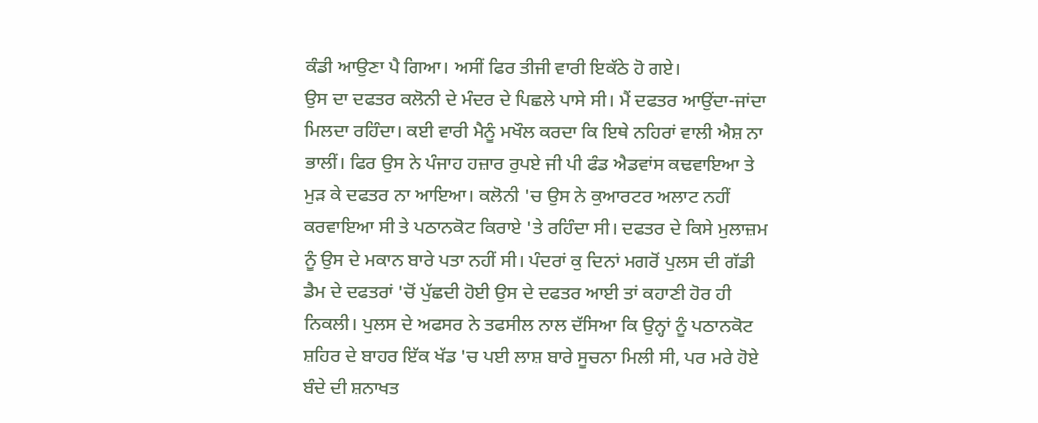ਕੰਡੀ ਆਉਣਾ ਪੈ ਗਿਆ। ਅਸੀਂ ਫਿਰ ਤੀਜੀ ਵਾਰੀ ਇਕੱਠੇ ਹੋ ਗਏ।
ਉਸ ਦਾ ਦਫਤਰ ਕਲੋਨੀ ਦੇ ਮੰਦਰ ਦੇ ਪਿਛਲੇ ਪਾਸੇ ਸੀ। ਮੈਂ ਦਫਤਰ ਆਉਂਦਾ-ਜਾਂਦਾ ਮਿਲਦਾ ਰਹਿੰਦਾ। ਕਈ ਵਾਰੀ ਮੈਨੂੰ ਮਖੌਲ ਕਰਦਾ ਕਿ ਇਥੇ ਨਹਿਰਾਂ ਵਾਲੀ ਐਸ਼ ਨਾ ਭਾਲੀਂ। ਫਿਰ ਉਸ ਨੇ ਪੰਜਾਹ ਹਜ਼ਾਰ ਰੁਪਏ ਜੀ ਪੀ ਫੰਡ ਐਡਵਾਂਸ ਕਢਵਾਇਆ ਤੇ ਮੁੜ ਕੇ ਦਫਤਰ ਨਾ ਆਇਆ। ਕਲੋਨੀ 'ਚ ਉਸ ਨੇ ਕੁਆਰਟਰ ਅਲਾਟ ਨਹੀਂ ਕਰਵਾਇਆ ਸੀ ਤੇ ਪਠਾਨਕੋਟ ਕਿਰਾਏ 'ਤੇ ਰਹਿੰਦਾ ਸੀ। ਦਫਤਰ ਦੇ ਕਿਸੇ ਮੁਲਾਜ਼ਮ ਨੂੰ ਉਸ ਦੇ ਮਕਾਨ ਬਾਰੇ ਪਤਾ ਨਹੀਂ ਸੀ। ਪੰਦਰਾਂ ਕੁ ਦਿਨਾਂ ਮਗਰੋਂ ਪੁਲਸ ਦੀ ਗੱਡੀ ਡੈਮ ਦੇ ਦਫਤਰਾਂ 'ਚੋਂ ਪੁੱਛਦੀ ਹੋਈ ਉਸ ਦੇ ਦਫਤਰ ਆਈ ਤਾਂ ਕਹਾਣੀ ਹੋਰ ਹੀ ਨਿਕਲੀ। ਪੁਲਸ ਦੇ ਅਫਸਰ ਨੇ ਤਫਸੀਲ ਨਾਲ ਦੱਸਿਆ ਕਿ ਉਨ੍ਹਾਂ ਨੂੰ ਪਠਾਨਕੋਟ ਸ਼ਹਿਰ ਦੇ ਬਾਹਰ ਇੱਕ ਖੱਡ 'ਚ ਪਈ ਲਾਸ਼ ਬਾਰੇ ਸੂਚਨਾ ਮਿਲੀ ਸੀ, ਪਰ ਮਰੇ ਹੋਏ ਬੰਦੇ ਦੀ ਸ਼ਨਾਖਤ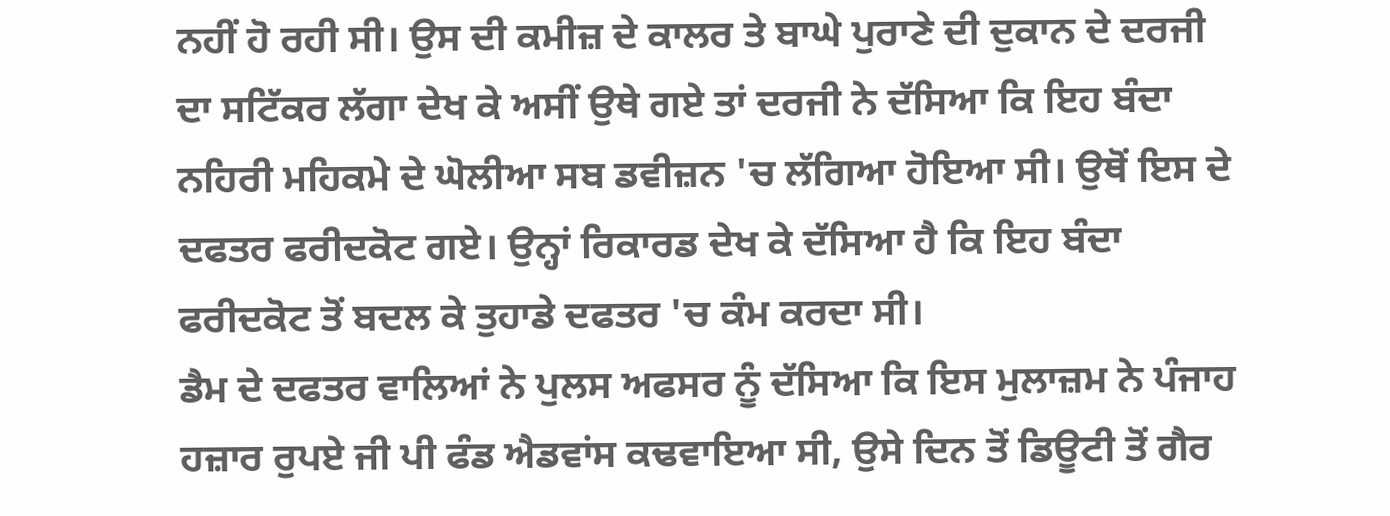ਨਹੀਂ ਹੋ ਰਹੀ ਸੀ। ਉਸ ਦੀ ਕਮੀਜ਼ ਦੇ ਕਾਲਰ ਤੇ ਬਾਘੇ ਪੁਰਾਣੇ ਦੀ ਦੁਕਾਨ ਦੇ ਦਰਜੀ ਦਾ ਸਟਿੱਕਰ ਲੱਗਾ ਦੇਖ ਕੇ ਅਸੀਂ ਉਥੇ ਗਏ ਤਾਂ ਦਰਜੀ ਨੇ ਦੱਸਿਆ ਕਿ ਇਹ ਬੰਦਾ ਨਹਿਰੀ ਮਹਿਕਮੇ ਦੇ ਘੋਲੀਆ ਸਬ ਡਵੀਜ਼ਨ 'ਚ ਲੱਗਿਆ ਹੋਇਆ ਸੀ। ਉਥੋਂ ਇਸ ਦੇ ਦਫਤਰ ਫਰੀਦਕੋਟ ਗਏ। ਉਨ੍ਹਾਂ ਰਿਕਾਰਡ ਦੇਖ ਕੇ ਦੱਸਿਆ ਹੈ ਕਿ ਇਹ ਬੰਦਾ ਫਰੀਦਕੋਟ ਤੋਂ ਬਦਲ ਕੇ ਤੁਹਾਡੇ ਦਫਤਰ 'ਚ ਕੰਮ ਕਰਦਾ ਸੀ।
ਡੈਮ ਦੇ ਦਫਤਰ ਵਾਲਿਆਂ ਨੇ ਪੁਲਸ ਅਫਸਰ ਨੂੰ ਦੱਸਿਆ ਕਿ ਇਸ ਮੁਲਾਜ਼ਮ ਨੇ ਪੰਜਾਹ ਹਜ਼ਾਰ ਰੁਪਏ ਜੀ ਪੀ ਫੰਡ ਐਡਵਾਂਸ ਕਢਵਾਇਆ ਸੀ, ਉਸੇ ਦਿਨ ਤੋਂ ਡਿਊਟੀ ਤੋਂ ਗੈਰ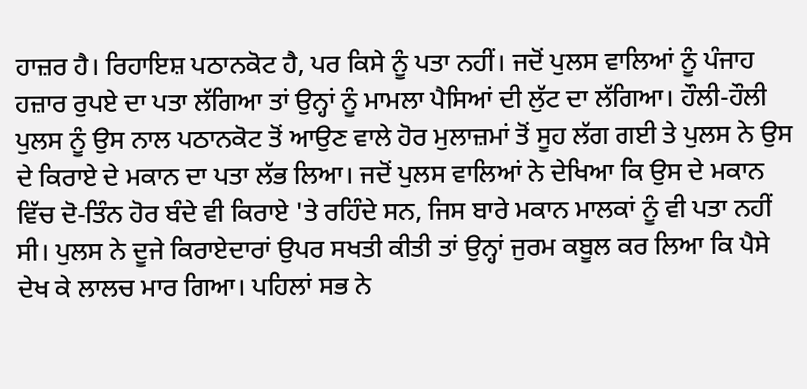ਹਾਜ਼ਰ ਹੈ। ਰਿਹਾਇਸ਼ ਪਠਾਨਕੋਟ ਹੈ, ਪਰ ਕਿਸੇ ਨੂੰ ਪਤਾ ਨਹੀਂ। ਜਦੋਂ ਪੁਲਸ ਵਾਲਿਆਂ ਨੂੰ ਪੰਜਾਹ ਹਜ਼ਾਰ ਰੁਪਏ ਦਾ ਪਤਾ ਲੱਗਿਆ ਤਾਂ ਉਨ੍ਹਾਂ ਨੂੰ ਮਾਮਲਾ ਪੈਸਿਆਂ ਦੀ ਲੁੱਟ ਦਾ ਲੱਗਿਆ। ਹੌਲੀ-ਹੌਲੀ ਪੁਲਸ ਨੂੰ ਉਸ ਨਾਲ ਪਠਾਨਕੋਟ ਤੋਂ ਆਉਣ ਵਾਲੇ ਹੋਰ ਮੁਲਾਜ਼ਮਾਂ ਤੋਂ ਸੂਹ ਲੱਗ ਗਈ ਤੇ ਪੁਲਸ ਨੇ ਉਸ ਦੇ ਕਿਰਾਏ ਦੇ ਮਕਾਨ ਦਾ ਪਤਾ ਲੱਭ ਲਿਆ। ਜਦੋਂ ਪੁਲਸ ਵਾਲਿਆਂ ਨੇ ਦੇਖਿਆ ਕਿ ਉਸ ਦੇ ਮਕਾਨ ਵਿੱਚ ਦੋ-ਤਿੰਨ ਹੋਰ ਬੰਦੇ ਵੀ ਕਿਰਾਏ 'ਤੇ ਰਹਿੰਦੇ ਸਨ, ਜਿਸ ਬਾਰੇ ਮਕਾਨ ਮਾਲਕਾਂ ਨੂੰ ਵੀ ਪਤਾ ਨਹੀਂ ਸੀ। ਪੁਲਸ ਨੇ ਦੂਜੇ ਕਿਰਾਏਦਾਰਾਂ ਉਪਰ ਸਖਤੀ ਕੀਤੀ ਤਾਂ ਉਨ੍ਹਾਂ ਜੁਰਮ ਕਬੂਲ ਕਰ ਲਿਆ ਕਿ ਪੈਸੇ ਦੇਖ ਕੇ ਲਾਲਚ ਮਾਰ ਗਿਆ। ਪਹਿਲਾਂ ਸਭ ਨੇ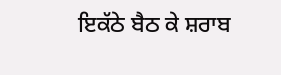ਇਕੱਠੇ ਬੈਠ ਕੇ ਸ਼ਰਾਬ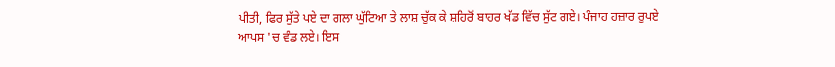ਪੀਤੀ, ਫਿਰ ਸੁੱਤੇ ਪਏ ਦਾ ਗਲਾ ਘੁੱਟਿਆ ਤੇ ਲਾਸ਼ ਚੁੱਕ ਕੇ ਸ਼ਹਿਰੋਂ ਬਾਹਰ ਖੱਡ ਵਿੱਚ ਸੁੱਟ ਗਏ। ਪੰਜਾਹ ਹਜ਼ਾਰ ਰੁਪਏ ਆਪਸ 'ਚ ਵੰਡ ਲਏ। ਇਸ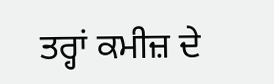ਤਰ੍ਹਾਂ ਕਮੀਜ਼ ਦੇ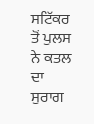ਸਟਿੱਕਰ ਤੋਂ ਪੁਲਸ ਨੇ ਕਤਲ ਦਾ ਸੁਰਾਗ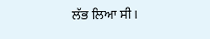ਲੱਭ ਲਿਆ ਸੀ।